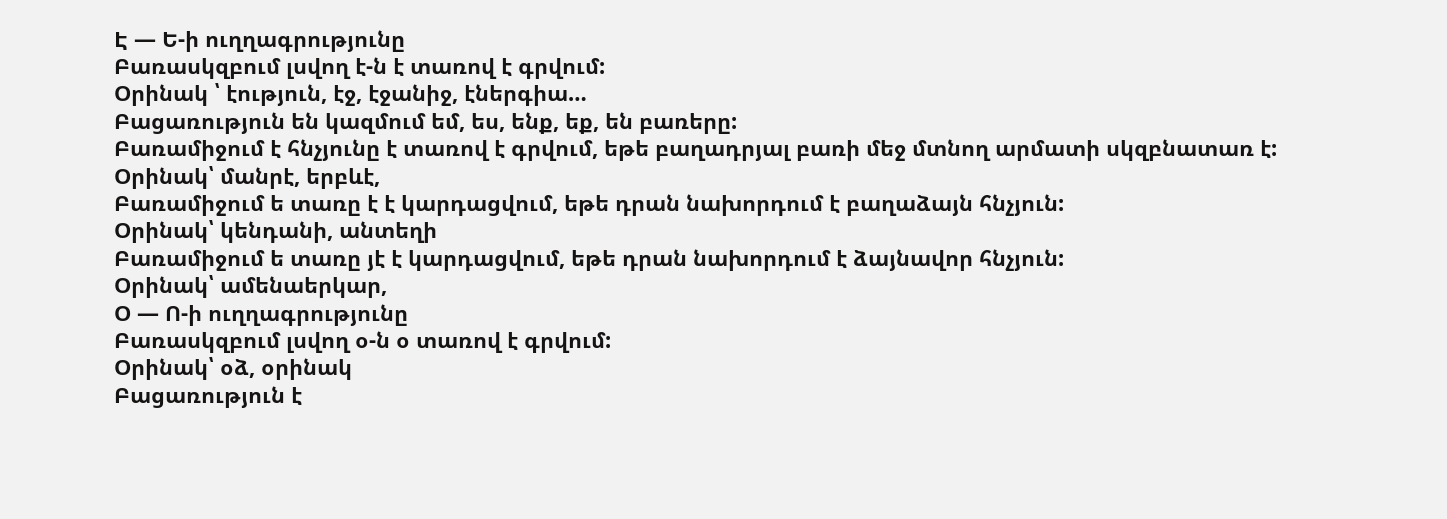Է — Ե-ի ուղղագրությունը
Բառասկզբում լսվող է-ն է տառով է գրվում:
Օրինակ ՝ էություն, էջ, էջանիջ, էներգիա…
Բացառություն են կազմում եմ, ես, ենք, եք, են բառերը:
Բառամիջում է հնչյունը է տառով է գրվում, եթե բաղադրյալ բառի մեջ մտնող արմատի սկզբնատառ է:
Օրինակ՝ մանրէ, երբևէ,
Բառամիջում ե տառը է է կարդացվում, եթե դրան նախորդում է բաղաձայն հնչյուն:
Օրինակ՝ կենդանի, անտեղի
Բառամիջում ե տառը յէ է կարդացվում, եթե դրան նախորդում է ձայնավոր հնչյուն:
Օրինակ՝ ամենաերկար,
Օ — Ո-ի ուղղագրությունը
Բառասկզբում լսվող օ-ն օ տառով է գրվում:
Օրինակ՝ օձ, օրինակ
Բացառություն է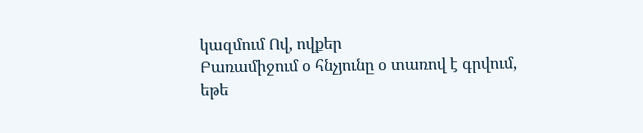կազմում Ով, ովքեր
Բառամիջում օ հնչյունը օ տառով է գրվում, եթե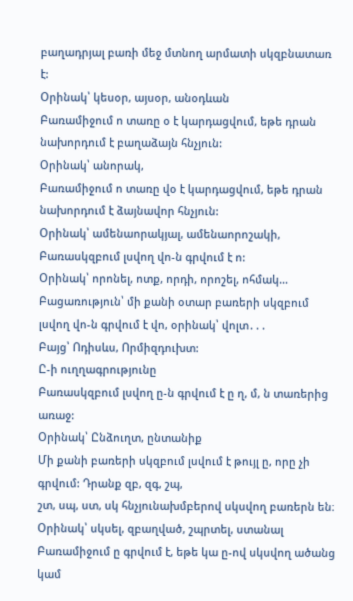բաղադրյալ բառի մեջ մտնող արմատի սկզբնատառ է:
Օրինակ՝ կեսօր, այսօր, անօդևան
Բառամիջում ո տառը օ է կարդացվում, եթե դրան նախորդում է բաղաձայն հնչյուն:
Օրինակ՝ անորակ,
Բառամիջում ո տառը վօ է կարդացվում, եթե դրան նախորդում է ձայնավոր հնչյուն:
Օրինակ՝ ամենաորակյալ, ամենաորոշակի,
Բառասկզբում լսվող վո-ն գրվում է ո:
Օրինակ՝ որոնել, ոտք, որդի, որոշել, ոհմակ…
Բացառություն՝ մի քանի օտար բառերի սկզբում լսվող վո-ն գրվում է վո, օրինակ՝ վոլտ․․․
Բայց՝ Ոդիսևս, Որմիզդուխտ:
Ը-ի ուղղագրությունը
Բառասկզբում լսվող ը-ն գրվում է ը ղ, մ, ն տառերից առաջ:
Օրինակ՝ Ընձուղտ, ընտանիք
Մի քանի բառերի սկզբում լսվում է թույլ ը, որը չի գրվում: Դրանք զբ, զգ, շպ,
շտ, սպ, ստ, սկ հնչյունախմբերով սկսվող բառերն են։
Օրինակ՝ սկսել, զբաղված, շպրտել, ստանալ
Բառամիջում ը գրվում է, եթե կա ը-ով սկսվող ածանց կամ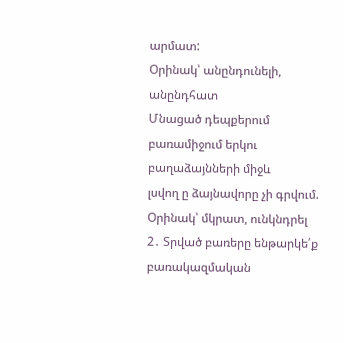արմատ:
Օրինակ՝ անընդունելի, անընդհատ
Մնացած դեպքերում բառամիջում երկու բաղաձայնների միջև
լսվող ը ձայնավորը չի գրվում.
Օրինակ՝ մկրատ, ունկնդրել
2․ Տրված բառերը ենթարկե՛ք բառակազմական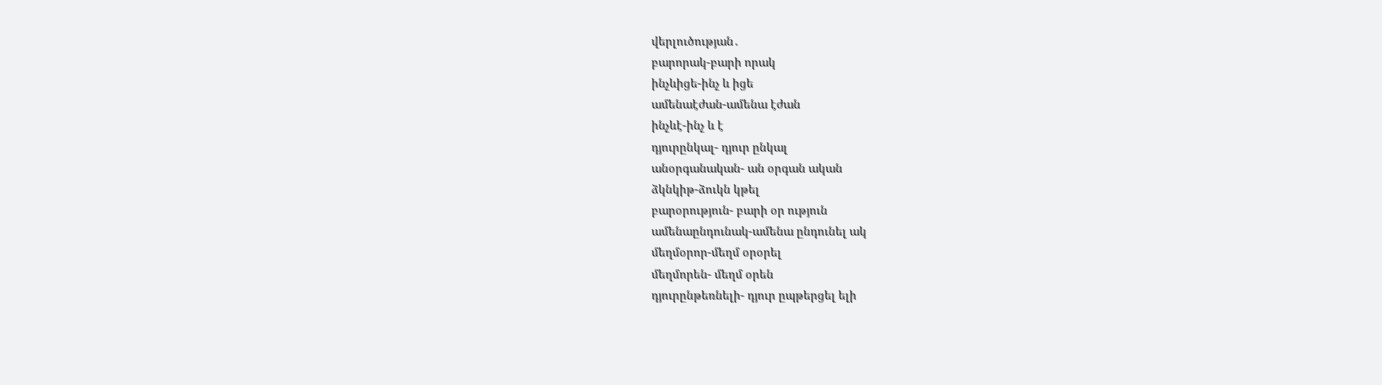վերլուծության․
բարորակ-բարի որակ
ինչևիցե-ինչ և իցե
ամենաէժան-ամենա էժան
ինչևէ-ինչ և է
դյուրընկալ- դյուր ընկալ
անօրգանական- ան օրգան ական
ձկնկիթ-ձուկն կթել
բարօրություն- բարի օր ություն
ամենաընդունակ-ամենա ընդունել ակ
մեղմօրոր-մեղմ օրօրել
մեղմորեն- մեղմ օրեն
դյուրընթեռնելի- դյուր ըպթերցել ելի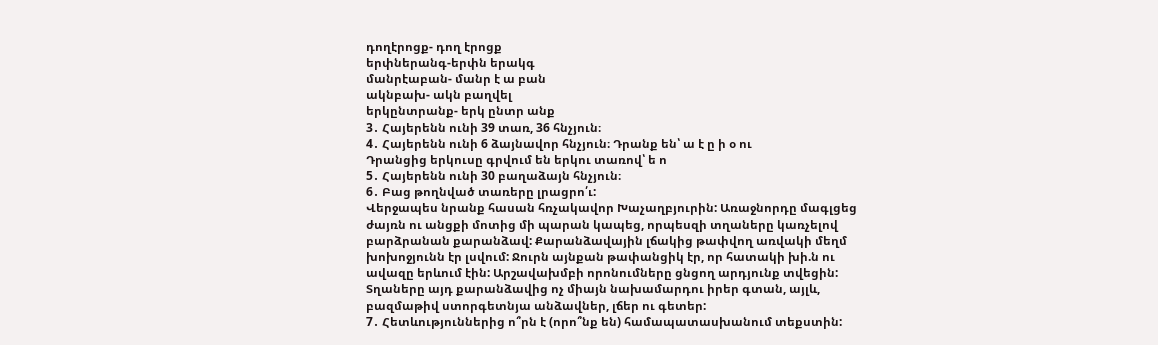դողէրոցք- դող էրոցք
երփներանգ-երփն երակգ
մանրէաբան- մանր է ա բան
ակնբախ- ակն բաղվել
երկընտրանք- երկ ընտր անք
3․ Հայերենն ունի 39 տառ, 36 հնչյուն։
4․ Հայերենն ունի 6 ձայնավոր հնչյուն։ Դրանք են՝ ա է ը ի օ ու
Դրանցից երկուսը գրվում են երկու տառով՝ ե ո
5․ Հայերենն ունի 30 բաղաձայն հնչյուն։
6․ Բաց թողնված տառերը լրացրո՛ւ:
Վերջապես նրանք հասան հռչակավոր Խաչաղբյուրին: Առաջնորդը մագլցեց ժայռն ու անցքի մոտից մի պարան կապեց, որպեսզի տղաները կառչելով բարձրանան քարանձավ: Քարանձավային լճակից թափվող առվակի մեղմ խոխոջյունն էր լսվում: Ջուրն այնքան թափանցիկ էր, որ հատակի խի.ն ու ավազը երևում էին: Արշավախմբի որոնումները ցնցող արդյունք տվեցին: Տղաները այդ քարանձավից ոչ միայն նախամարդու իրեր գտան, այլև, բազմաթիվ ստորգետնյա անձավներ, լճեր ու գետեր:
7․ Հետևություններից ո՞րն է (որո՞նք են) համապատասխանում տեքստին: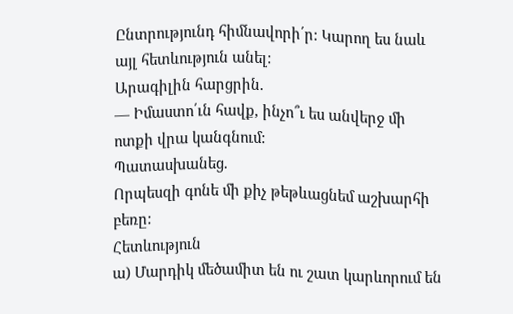Ընտրությունդ հիմնավորի՛ր: Կարող ես նաև այլ հետևություն անել:
Արագիլին հարցրին.
— Իմաստո՛ւն հավք, ինչո՞ւ ես անվերջ մի ոտքի վրա կանգնում:
Պատասխանեց.
Որպեսզի գոնե մի քիչ թեթևացնեմ աշխարհի բեռը:
Հետևություն
ա) Մարդիկ մեծամիտ են ու շատ կարևորում են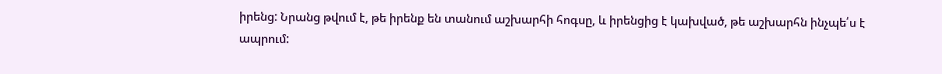իրենց: Նրանց թվում է, թե իրենք են տանում աշխարհի հոգսը, և իրենցից է կախված, թե աշխարհն ինչպե՛ս է ապրում: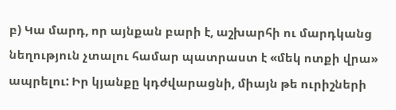բ) Կա մարդ, որ այնքան բարի է, աշխարհի ու մարդկանց նեղություն չտալու համար պատրաստ է «մեկ ոտքի վրա» ապրելու: Իր կյանքը կդժվարացնի, միայն թե ուրիշների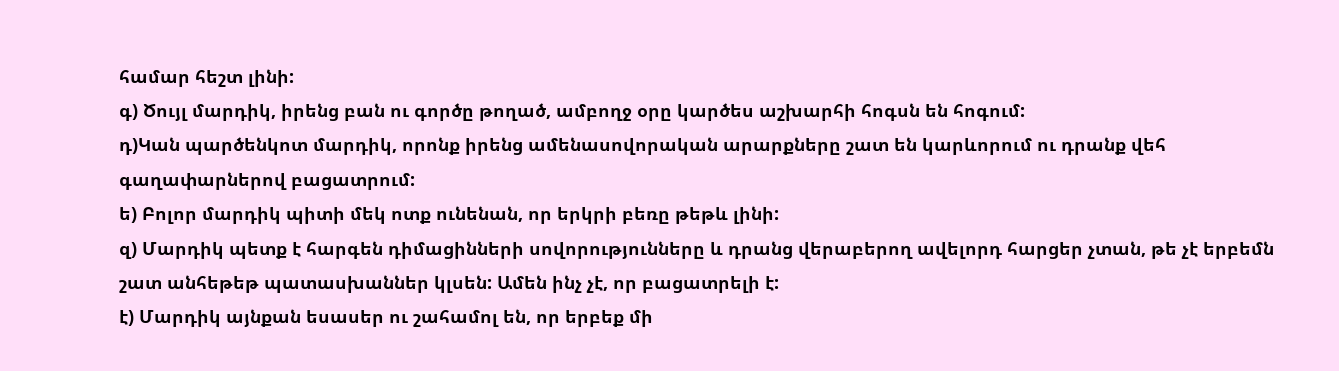համար հեշտ լինի:
գ) Ծույլ մարդիկ, իրենց բան ու գործը թողած, ամբողջ օրը կարծես աշխարհի հոգսն են հոգում:
դ)Կան պարծենկոտ մարդիկ, որոնք իրենց ամենասովորական արարքները շատ են կարևորում ու դրանք վեհ գաղափարներով բացատրում:
ե) Բոլոր մարդիկ պիտի մեկ ոտք ունենան, որ երկրի բեռը թեթև լինի:
զ) Մարդիկ պետք է հարգեն դիմացինների սովորությունները և դրանց վերաբերող ավելորդ հարցեր չտան, թե չէ երբեմն շատ անհեթեթ պատասխաններ կլսեն: Ամեն ինչ չէ, որ բացատրելի է:
է) Մարդիկ այնքան եսասեր ու շահամոլ են, որ երբեք մի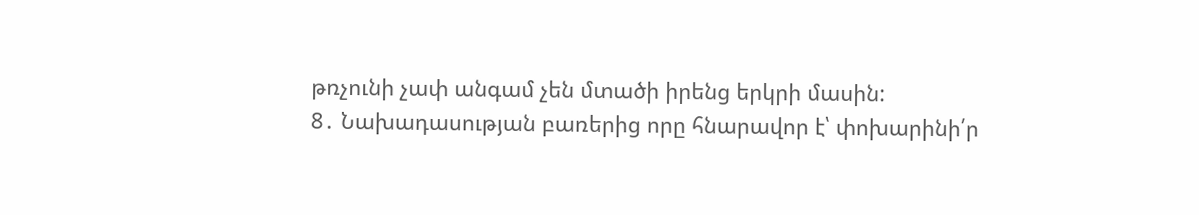թռչունի չափ անգամ չեն մտածի իրենց երկրի մասին:
8․ Նախադասության բառերից որը հնարավոր է՝ փոխարինի՛ր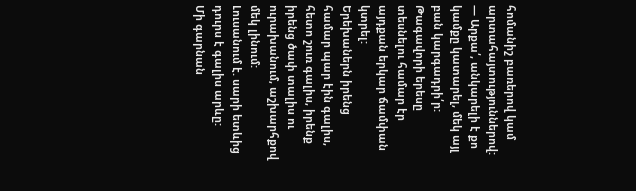հոմանիշ բառերով կամ արտահայտություններով:
— Արքա՛, անկարելի է քո կամքը կատարել, մեկ այլ բան կարգադրի՛ր:
Թագավորի երեսը տեսնելու համար էր այդքան երկար ճամփան կտրել:
Երեխաներն իրենց համար պար էին գալիս, հետո շուռ գալիս, իրենք իրենց ծափ տալիս ու ուրախանում, աշխարհքով մեկ լինում:
Լուսանում է. սարի ետևից դուրս է գալիս արևը:
Մի գարնան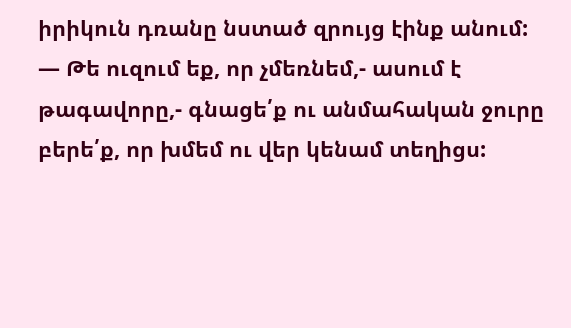իրիկուն դռանը նստած զրույց էինք անում:
— Թե ուզում եք, որ չմեռնեմ,- ասում է թագավորը,- գնացե՛ք ու անմահական ջուրը բերե՛ք, որ խմեմ ու վեր կենամ տեղիցս: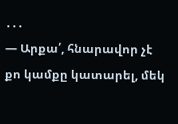․․․
— Արքա՛, հնարավոր չէ քո կամքը կատարել, մեկ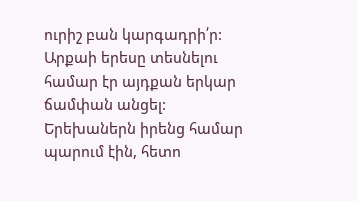ուրիշ բան կարգադրի՛ր:
Արքաի երեսը տեսնելու համար էր այդքան երկար ճամփան անցել:
Երեխաներն իրենց համար պարում էին, հետո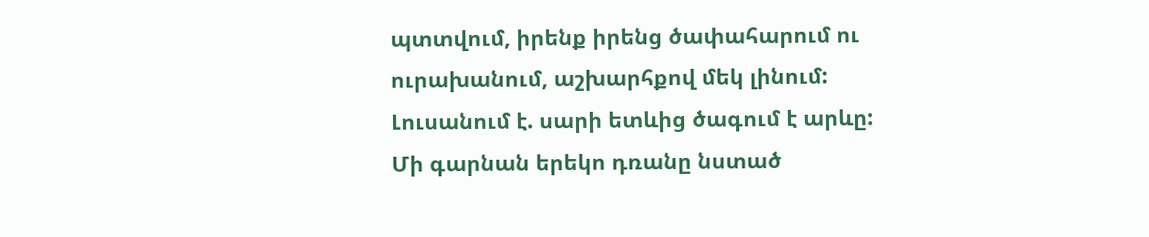պտտվում, իրենք իրենց ծափահարում ու ուրախանում, աշխարհքով մեկ լինում:
Լուսանում է. սարի ետևից ծագում է արևը:
Մի գարնան երեկո դռանը նստած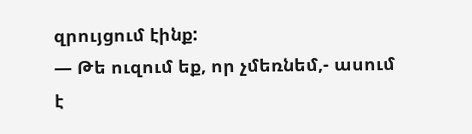զրույցում էինք:
— Թե ուզում եք, որ չմեռնեմ,- ասում է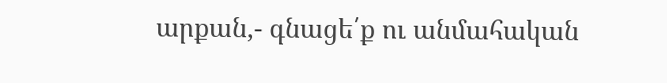արքան,- գնացե՛ք ու անմահական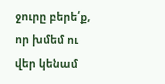ջուրը բերե՛ք, որ խմեմ ու վեր կենամ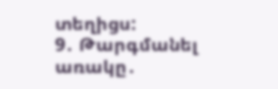տեղիցս:
9․ Թարգմանել առակը․